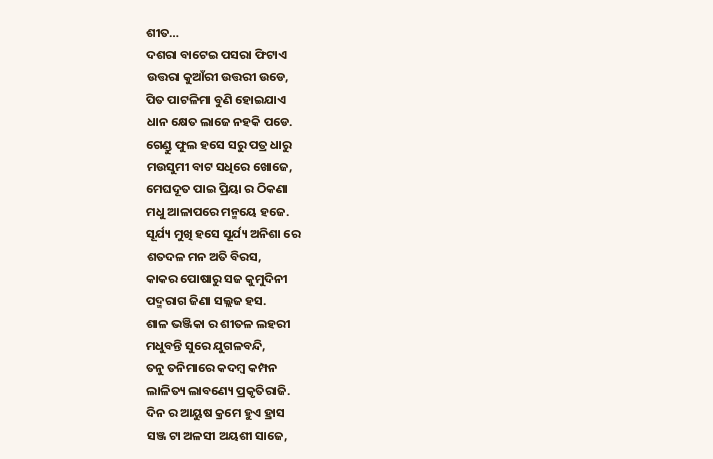ଶୀତ…
ଦଶରା ବାଟେଇ ପସରା ଫିଟାଏ
ଉତ୍ତରା କୁଆଁରୀ ଉତ୍ତରୀ ଉଡେ,
ପିତ ପାଟଳିମା ବୁଣି ହୋଇଯାଏ
ଧାନ କ୍ଷେତ ଲାଜେ ନହକି ପଡେ.
ଗେଣ୍ଡୁ ଫୁଲ ହସେ ସରୁ ପତ୍ର ଧାରୁ
ମଉସୁମୀ ବାଟ ସଧିରେ ଖୋଜେ,
ମେଘଦୂତ ପାଇ ପ୍ରିୟା ର ଠିକଣା
ମଧୁ ଆଳାପରେ ମନ୍ମୟେ ହଜେ.
ସୂର୍ଯ୍ୟ ମୁଖି ହସେ ସୂର୍ଯ୍ୟ ଅନିଶା ରେ
ଶତଦଳ ମନ ଅତି ବିରସ,
କାକର ପୋଷାରୁ ସଜ କୁମୁଦିନୀ
ପଦ୍ମରାଗ ଜିଣା ସଲ୍ଲଜ ହସ.
ଶାଳ ଭଞ୍ଜିକା ର ଶୀତଳ ଲହରୀ
ମଧୁବନ୍ତି ସୁରେ ଯୁଗଳବନ୍ଦି,
ତନୁ ତନିମାରେ କଦମ୍ବ କମ୍ପନ
ଲାଳିତ୍ୟ ଲାବଣ୍ୟେ ପ୍ରକୃତିରାଜି.
ଦିନ ର ଆୟୁଷ କ୍ରମେ ହୁଏ ହ୍ରାସ
ସଞ୍ଜ ଟା ଅଳସୀ ଅୟଶୀ ସାଜେ,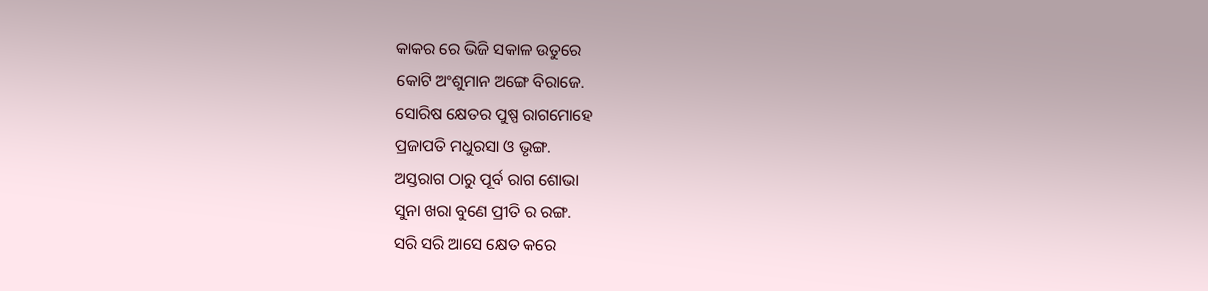କାକର ରେ ଭିଜି ସକାଳ ଉତୁରେ
କୋଟି ଅଂଶୁମାନ ଅଙ୍ଗେ ବିରାଜେ.
ସୋରିଷ କ୍ଷେତର ପୁଷ୍ପ ରାଗମୋହେ
ପ୍ରଜାପତି ମଧୁରସା ଓ ଭୃଙ୍ଗ.
ଅସ୍ତରାଗ ଠାରୁ ପୂର୍ବ ରାଗ ଶୋଭା
ସୁନା ଖରା ବୁଣେ ପ୍ରୀତି ର ରଙ୍ଗ.
ସରି ସରି ଆସେ କ୍ଷେତ କରେ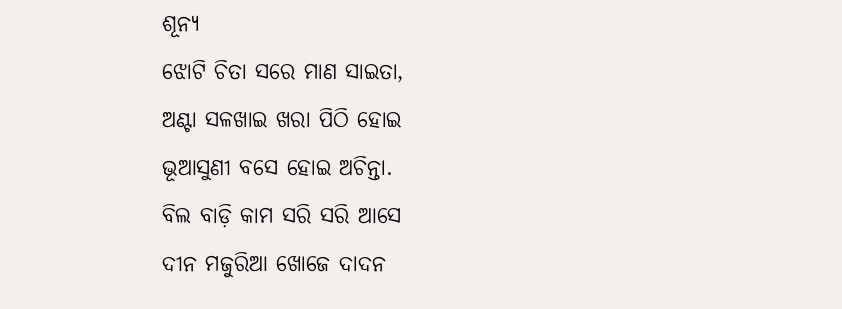ଶୂନ୍ୟ
ଝୋଟି ଚିତା ସରେ ମାଣ ସାଇତା,
ଅଣ୍ଟା ସଳଖାଇ ଖରା ପିଠି ହୋଇ
ଭୂଆସୁଣୀ ବସେ ହୋଇ ଅଚିନ୍ତା.
ବିଲ ବାଡ଼ି କାମ ସରି ସରି ଆସେ
ଦୀନ ମଜୁରିଆ ଖୋଜେ ଦାଦନ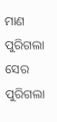ମାଣ ପୁରିଗଲା ସେର ପୁରିଗଲା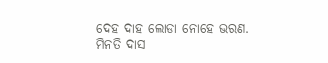ଦେହ ଦାହ ଲୋଡା ନୋହେ ଭରଣ.
ମିନତି ଦାସ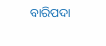ବାରିପଦା